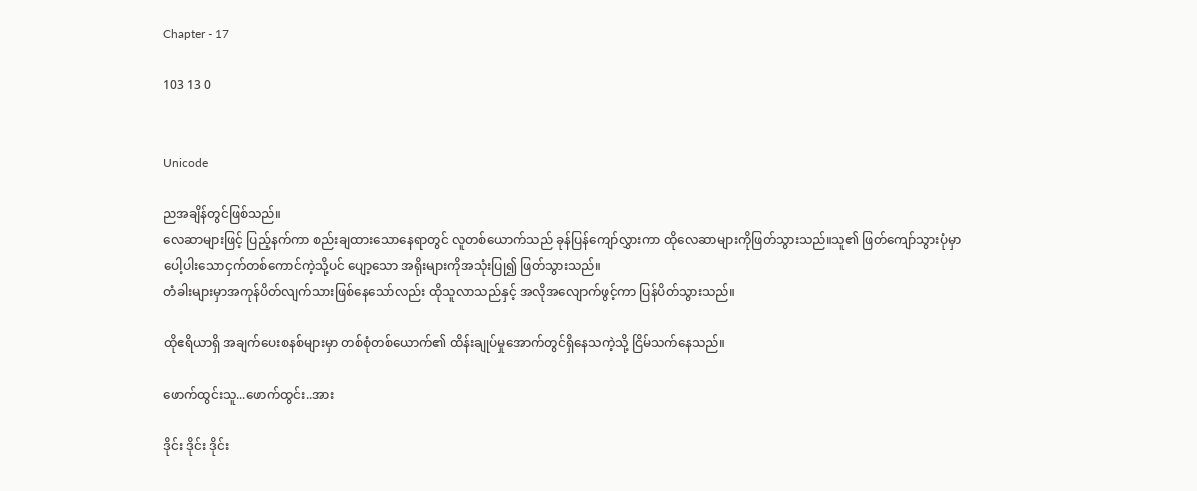Chapter - 17

103 13 0


Unicode

ညအချိန်တွင်ဖြစ်သည်။
လေဆာများဖြင့် ပြည့်နက်ကာ စည်းချထားသောနေရာတွင် လူ‌တစ်ယောက်သည် ခုန်ပြန်ကျော်လွှားကာ ထိုလေဆာများကိုဖြတ်သွားသည်။သူ၏ ဖြတ်ကျော်သွားပုံမှာ ပေါ့ပါးသောငှက်တစ်ကောင်ကဲ့သို့ပင် ပျော့သော အရိုးများကိုအသုံးပြု၍ ဖြတ်သွားသည်။
တံခါးများမှာအကုန်‌ပိတ်လျက်သားဖြစ်နေသော်လည်း ထိုသူလာသည်နှင့် အလိုအလျောက်ဖွင့်ကာ ပြန်ပိတ်သွားသည်။

ထိုဧရိယာရှိ အချက်ပေးစနစ်များမှာ တစ်စုံတစ်ယောက်၏ ထိန်းချုပ်မှုအောက်တွင်ရှိနေသကဲ့သို့ ငြိမ်သက်နေသည်။

ဖောက်ထွင်းသူ...ဖောက်ထွင်း..အား

ဒိုင်း ဒိုင်း ဒိုင်း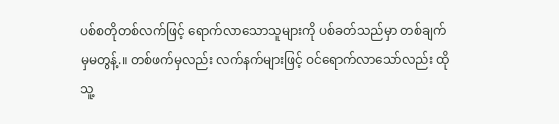ပစ်စတိုတစ်လက်ဖြင့် ရောက်လာသောသူများကို ပစ်ခတ်သည်မှာ တစ်ချက်မှမတွန့်.။ တစ်ဖက်မှလည်း လက်နက်များဖြင့် ဝင်ရောက်လာသော်လည်း ထိုသူ့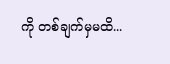ကို တစ်ချက်မှမထိ...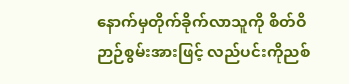နောက်မှတိုက်ခိုက်လာသူကို စိတ်ဝိဉာဉ်စွမ်းအားဖြင့် လည်ပင်းကိုညစ်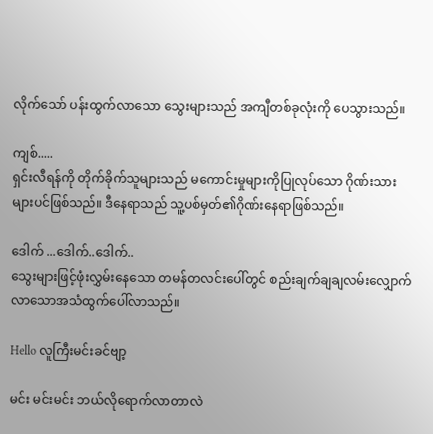လိုက်သော် ပန်းထွက်လာသော သွေးများသည် အကျီတစ်ခုလုံးကို ပေသွားသည်။

ကျစ်.....
ရှင်းလီရန်ကို တိုက်ခိုက်သူများသည် မကောင်းမှုများကိုပြုလုပ်သော ဂိုဏ်းသားများပင်ဖြစ်သည်။ ဒီနေရာသည် သူ့ပစ်မှတ်၏ဂိုဏ်းနေရာဖြစ်သည်။

ဒေါက် ...ဒေါက်..ဒေါက်..
သွေးများဖြင့်ဖုံးလွှမ်းနေသော တမန်တလင်းပေါ်တွင် စည်းချက်ချချလမ်းလျှောက်လာသောအသံထွက်ပေါ်လာသည်။

Hello လူကြီးမင်းခင်ဗျာ့

မင်း မင်းမင်း ဘယ်လိုရောက်လာတာလဲ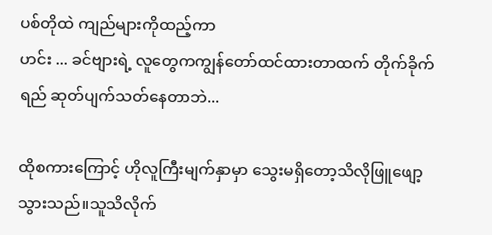ပစ်တိုထဲ ကျည်များကိုထည့်ကာ
ဟင်း ... ခင်ဗျားရဲ့ လူတွေကကျွန်တော်ထင်ထားတာထက် တိုက်ခိုက်ရည် ဆုတ်ပျက်သတ်နေတာဘဲ...

ထိုစကားကြောင့် ဟိုလူကြီးမျက်နှာမှာ သွေးမရှိတော့သိလိုဖြူဖျော့သွားသည်။သူသိလိုက်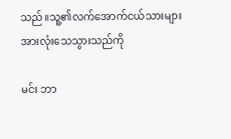သည်။သူ့၏လက်အောက်ငယ်သားများအားလုံးသေသွားသည်ကို

မင်း ဘာ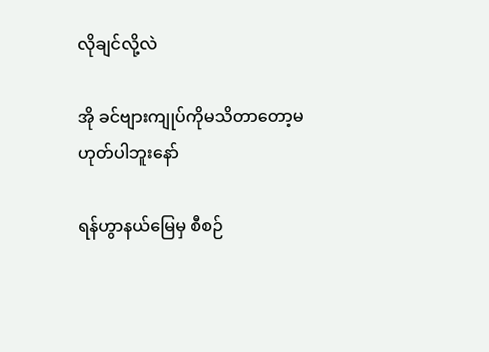လိုချင်လို့လဲ

အို ခင်ဗျားကျုပ်ကိုမသိတာတော့မဟုတ်ပါဘူးနော်

ရန်ဟွာနယ်မြေမှ စီစဉ်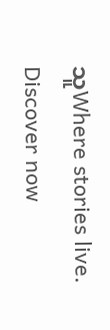သူWhere stories live. Discover now